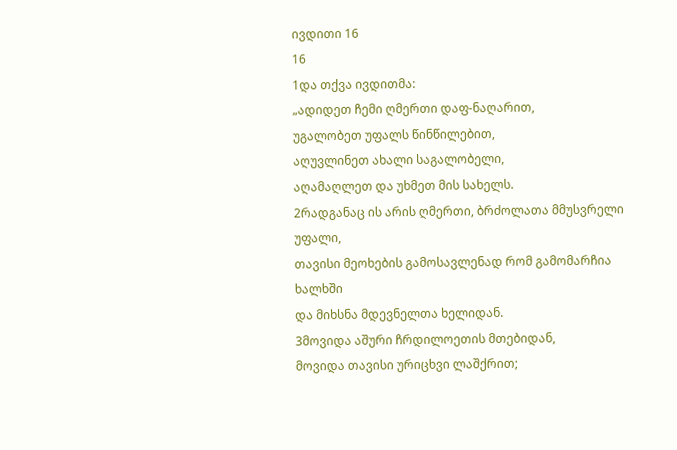ივდითი 16
16
1და თქვა ივდითმა:
„ადიდეთ ჩემი ღმერთი დაფ-ნაღარით,
უგალობეთ უფალს წინწილებით,
აღუვლინეთ ახალი საგალობელი,
აღამაღლეთ და უხმეთ მის სახელს.
2რადგანაც ის არის ღმერთი, ბრძოლათა მმუსვრელი უფალი,
თავისი მეოხების გამოსავლენად რომ გამომარჩია ხალხში
და მიხსნა მდევნელთა ხელიდან.
3მოვიდა აშური ჩრდილოეთის მთებიდან,
მოვიდა თავისი ურიცხვი ლაშქრით;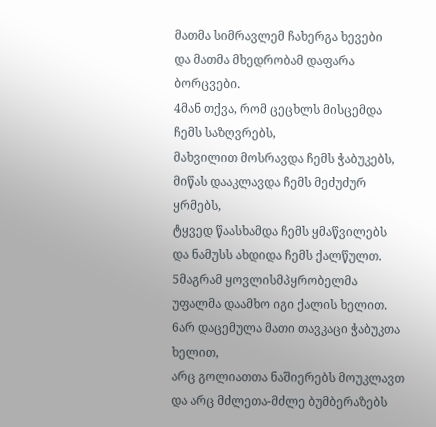მათმა სიმრავლემ ჩახერგა ხევები
და მათმა მხედრობამ დაფარა ბორცვები.
4მან თქვა, რომ ცეცხლს მისცემდა ჩემს საზღვრებს,
მახვილით მოსრავდა ჩემს ჭაბუკებს,
მიწას დააკლავდა ჩემს მეძუძურ ყრმებს,
ტყვედ წაასხამდა ჩემს ყმაწვილებს
და ნამუსს ახდიდა ჩემს ქალწულთ.
5მაგრამ ყოვლისმპყრობელმა უფალმა დაამხო იგი ქალის ხელით.
6არ დაცემულა მათი თავკაცი ჭაბუკთა ხელით,
არც გოლიათთა ნაშიერებს მოუკლავთ
და არც მძლეთა-მძლე ბუმბერაზებს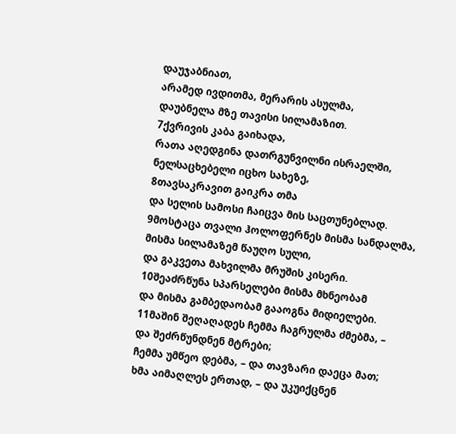დაუჯაბნიათ,
არამედ ივდითმა, მერარის ასულმა,
დაუბნელა მზე თავისი სილამაზით.
7ქვრივის კაბა გაიხადა,
რათა აღედგინა დათრგუნვილნი ისრაელში,
ნელსაცხებელი იცხო სახეზე,
8თავსაკრავით გაიკრა თმა
და სელის სამოსი ჩაიცვა მის საცთუნებლად.
9მოსტაცა თვალი ჰოლოფერნეს მისმა სანდალმა,
მისმა სილამაზემ წაუღო სული,
და გაკვეთა მახვილმა მრუშის კისერი.
10შეაძრწუნა სპარსელები მისმა მხნეობამ
და მისმა გამბედაობამ გააოგნა მიდიელები.
11მაშინ შეღაღადეს ჩემმა ჩაგრულმა ძმებმა, –
და შეძრწუნდნენ მტრები;
ჩემმა უმწეო დებმა, – და თავზარი დაეცა მათ;
ხმა აიმაღლეს ერთად, – და უკუიქცნენ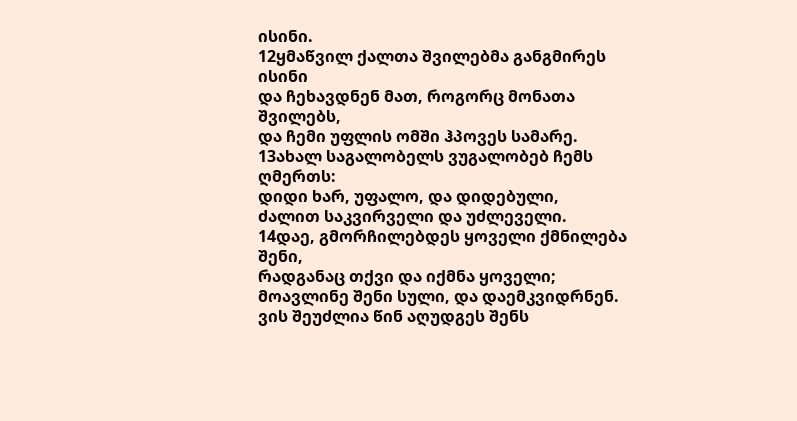ისინი.
12ყმაწვილ ქალთა შვილებმა განგმირეს ისინი
და ჩეხავდნენ მათ, როგორც მონათა შვილებს,
და ჩემი უფლის ომში ჰპოვეს სამარე.
13ახალ საგალობელს ვუგალობებ ჩემს ღმერთს:
დიდი ხარ, უფალო, და დიდებული,
ძალით საკვირველი და უძლეველი.
14დაე, გმორჩილებდეს ყოველი ქმნილება შენი,
რადგანაც თქვი და იქმნა ყოველი;
მოავლინე შენი სული, და დაემკვიდრნენ.
ვის შეუძლია წინ აღუდგეს შენს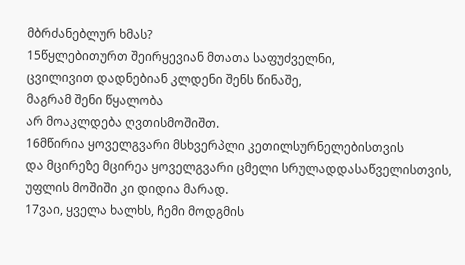მბრძანებლურ ხმას?
15წყლებითურთ შეირყევიან მთათა საფუძველნი,
ცვილივით დადნებიან კლდენი შენს წინაშე,
მაგრამ შენი წყალობა
არ მოაკლდება ღვთისმოშიშთ.
16მწირია ყოველგვარი მსხვერპლი კეთილსურნელებისთვის
და მცირეზე მცირეა ყოველგვარი ცმელი სრულადდასაწველისთვის,
უფლის მოშიში კი დიდია მარად.
17ვაი, ყველა ხალხს, ჩემი მოდგმის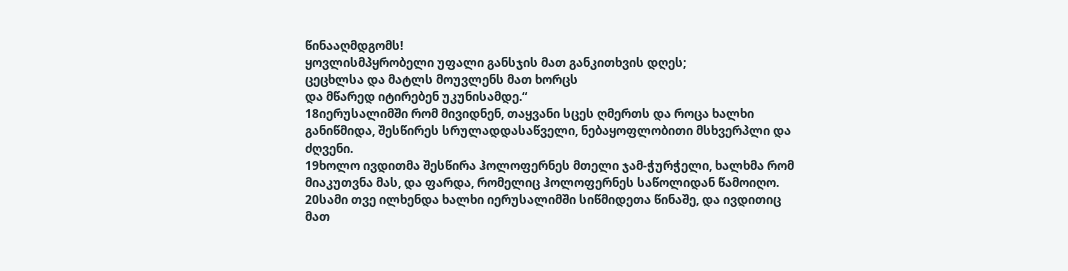წინააღმდგომს!
ყოვლისმპყრობელი უფალი განსჯის მათ განკითხვის დღეს;
ცეცხლსა და მატლს მოუვლენს მათ ხორცს
და მწარედ იტირებენ უკუნისამდე.“
18იერუსალიმში რომ მივიდნენ, თაყვანი სცეს ღმერთს და როცა ხალხი განიწმიდა, შესწირეს სრულადდასაწველი, ნებაყოფლობითი მსხვერპლი და ძღვენი.
19ხოლო ივდითმა შესწირა ჰოლოფერნეს მთელი ჯამ-ჭურჭელი, ხალხმა რომ მიაკუთვნა მას, და ფარდა, რომელიც ჰოლოფერნეს საწოლიდან წამოიღო.
20სამი თვე ილხენდა ხალხი იერუსალიმში სიწმიდეთა წინაშე, და ივდითიც მათ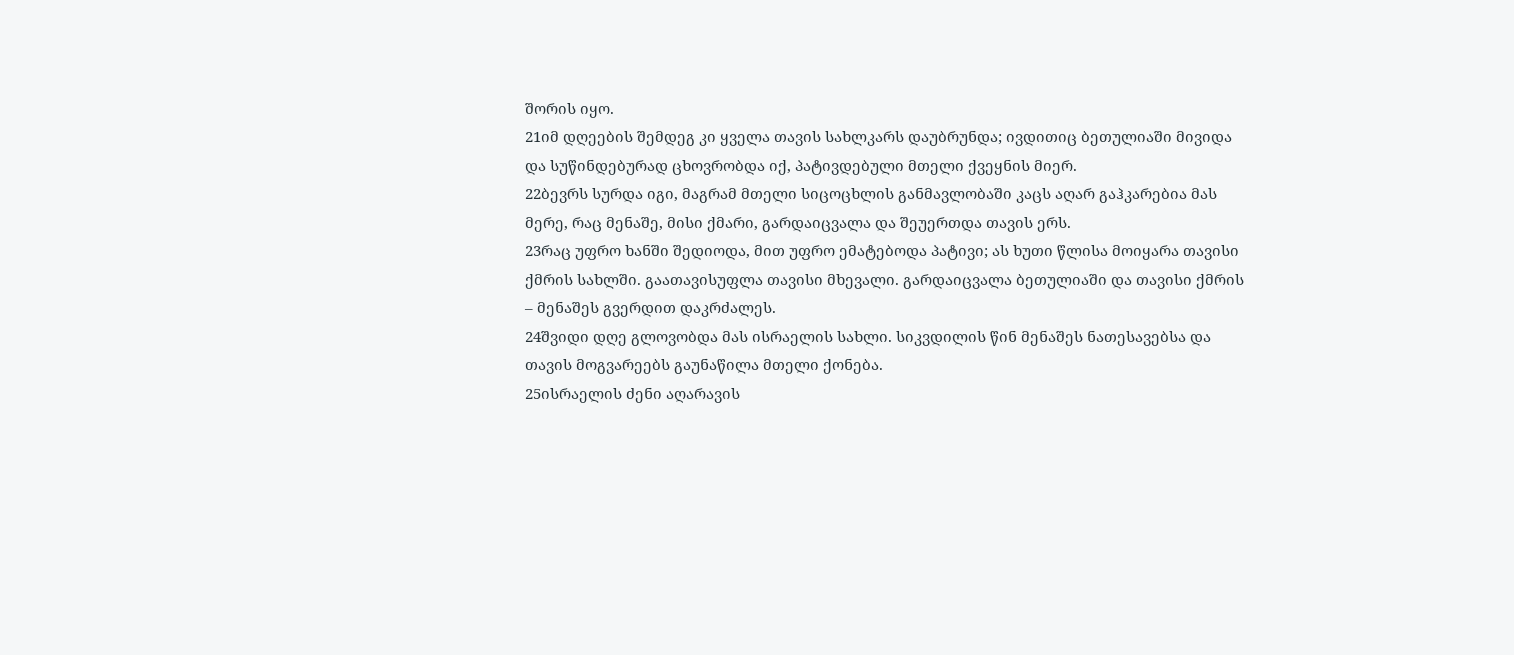შორის იყო.
21იმ დღეების შემდეგ კი ყველა თავის სახლკარს დაუბრუნდა; ივდითიც ბეთულიაში მივიდა და სუწინდებურად ცხოვრობდა იქ, პატივდებული მთელი ქვეყნის მიერ.
22ბევრს სურდა იგი, მაგრამ მთელი სიცოცხლის განმავლობაში კაცს აღარ გაჰკარებია მას მერე, რაც მენაშე, მისი ქმარი, გარდაიცვალა და შეუერთდა თავის ერს.
23რაც უფრო ხანში შედიოდა, მით უფრო ემატებოდა პატივი; ას ხუთი წლისა მოიყარა თავისი ქმრის სახლში. გაათავისუფლა თავისი მხევალი. გარდაიცვალა ბეთულიაში და თავისი ქმრის – მენაშეს გვერდით დაკრძალეს.
24შვიდი დღე გლოვობდა მას ისრაელის სახლი. სიკვდილის წინ მენაშეს ნათესავებსა და თავის მოგვარეებს გაუნაწილა მთელი ქონება.
25ისრაელის ძენი აღარავის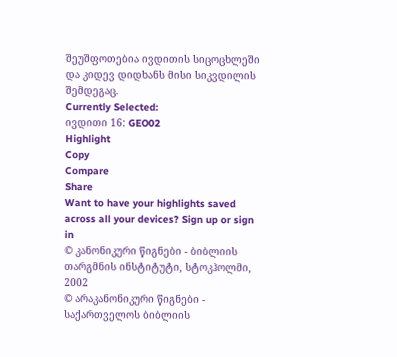შეუშფოთებია ივდითის სიცოცხლეში და კიდევ დიდხანს მისი სიკვდილის შემდეგაც.
Currently Selected:
ივდითი 16: GEO02
Highlight
Copy
Compare
Share
Want to have your highlights saved across all your devices? Sign up or sign in
© კანონიკური წიგნები - ბიბლიის თარგმნის ინსტიტუტი, სტოკჰოლმი, 2002
© არაკანონიკური წიგნები - საქართველოს ბიბლიის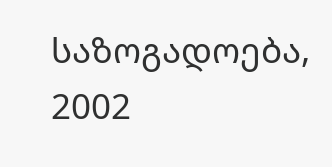საზოგადოება, 2002